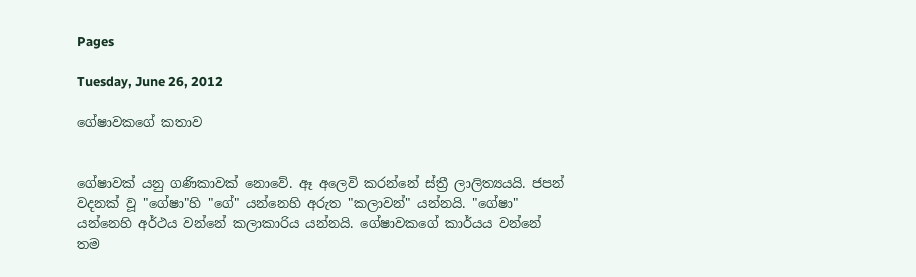Pages

Tuesday, June 26, 2012

ගේෂාවකගේ කතාව


ගේෂාවක් යනු ගණිකාවක් නොවේ. ඈ අලෙවි කරන්නේ ස්ත්‍රී ලාලිත්‍යයයි. ජපන් වදනක් වූ "ගේෂා"හි "ගේ" යන්නෙහි අරුත "කලාවන්" යන්නයි. "ගේෂා" යන්නෙහි අර්ථය වන්නේ කලාකාරිය යන්නයි. ගේෂාවකගේ කාර්යය වන්නේ තම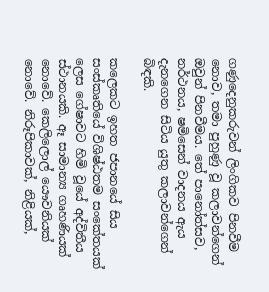ගණුදෙනුකරුවන් ලිංගිකව පිනවීම නොව, තමා පුහුණු වූ කලාවන්ගෙන් ඔවුන් පිනවීමය. තේ පානෝත්සව, නර්ථනය, ෂමිසෙන් වාදනය ඇය දැනගෙන සිටිය යුතු කලාවන්ගෙන් බිඳකි.

කලෙකට ඉහත ජපානයේ සිය සංස්කෘතියේ විශිෂ්ඨතම සංකේතයක් ලෙස ගේෂාවට හිමි වූයේ අද්විතීය ස්ථානයකි. ඈ සාමාන්‍ය ගෘහණියක් නොවේ. කෙලිලොල් යෞවනියක් නොවේ. නිරූපිකාවක්, නිළියක්,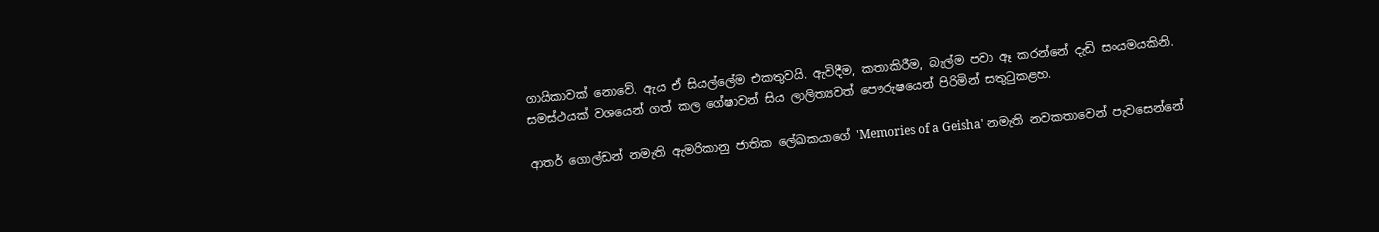ගායිකාවක් නොවේ. ඇය ඒ සියල්ලේම එකතුවයි. ඇවිදීම, කතාකිරීම, බැල්ම පවා ඈ කරන්නේ දැඩි සංයමයකිනි. සමස්ථයක් වශයෙන් ගත් කල ගේෂාවන් සිය ලාලිත්‍යවත් පෞරුෂයෙන් පිරිමින් සතුටුකළහ.

ආතර් ගොල්ඩන් නමැති ඇමරිකානු ජාතික ලේඛකයාගේ 'Memories of a Geisha' නමැති නවකතාවෙන් පැවසෙන්නේ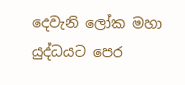දෙවැනි ලෝක මහා යුද්ධයට පෙර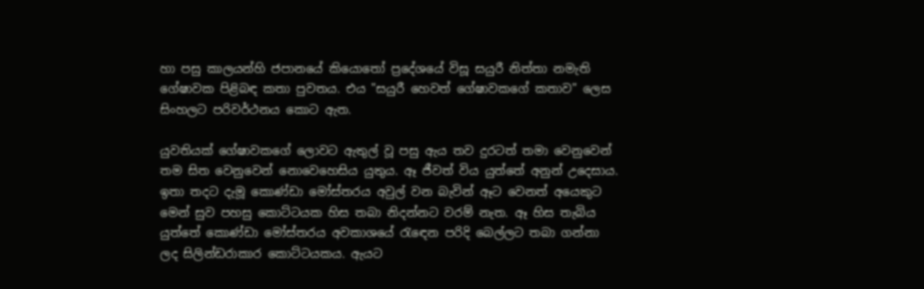හා පසු කාලයන්හි ජපානයේ කියොතෝ ප්‍රදේශයේ විසූ සයුරී නිත්තා නමැති ගේෂාවක පිළිබඳ කතා පුවතය. එය "සයුරී හෙවත් ගේෂාවකගේ කතාව" ලෙස සිංහලට පරිවර්ථනය කොට ඇත.

යුවතියක් ගේෂාවකගේ ලොවට ඇතුල් වූ පසු ඇය තව දුරටත් තමා වෙනුවෙන් තම සිත වෙනුවෙන් නොවෙහෙසිය යුතුය. ඈ ජීවත් විය යුත්තේ අනුන් උදෙසාය. ඉතා තදට දැමූ කොණ්ඩා මෝස්තරය අවුල් වන බැවින් ඈට වෙනත් අයෙකුට මෙන් සුව පහසු කොට්ටයක හිස තබා නිදන්නට වරම් නැත. ඈ හිස තැබිය යුත්තේ කොණ්ඩා මෝස්තරය අවකාශයේ රැඳෙන පරිදි බෙල්ලට තබා ගන්නා ලද සිලින්ඩරාකාර කොට්ටයකය. ඇයට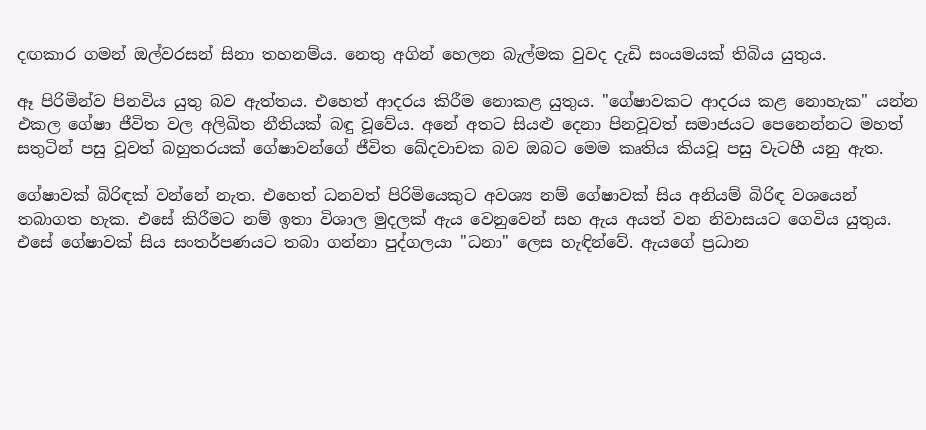දඟකාර ගමන් ඔල්වරසන් සිනා තහනම්ය. නෙතු අගින් හෙලන බැල්මක වුවද දැඩි සංයමයක් තිබිය යුතුය.

ඈ පිරිමින්ව පිනවිය යුතු බව ඇත්තය. එහෙත් ආදරය කිරීම නොකළ යුතුය. "ගේෂාවකට ආදරය කළ නොහැක" යන්න එකල ගේෂා ජීවිත වල අලිඛිත නීතියක් බඳු වූවේය. අනේ අතට සියළු දෙනා පිනවූවත් සමාජයට පෙනෙන්නට මහත් සතුටින් පසු වූවත් බහුතරයක් ගේෂාවන්ගේ ජීවිත ඛේදවාචක බව ඔබට මෙම කෘතිය කියවූ පසු වැටහී යනු ඇත.

ගේෂාවක් බිරිඳක් වන්නේ නැත. එහෙත් ධනවත් පිරිමියෙකුට අවශ්‍ය නම් ගේෂාවක් සිය අනියම් බිරිඳ වශයෙන් තබාගත හැක. එසේ කිරීමට නම් ඉතා විශාල මුදලක් ඇය වෙනුවෙන් සහ ඇය අයත් වන නිවාසයට ගෙවිය යුතුය. එසේ ගේෂාවක් සිය සංතර්පණයට තබා ගන්නා පුද්ගලයා "ධනා" ලෙස හැඳින්වේ. ඇයගේ ප්‍රධාන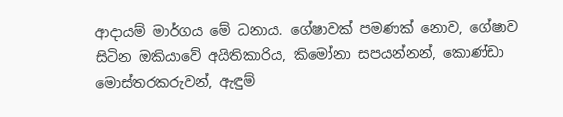ආදායම් මාර්ගය මේ ධනාය. ගේෂාවක් පමණක් නොව, ගේෂාව සිටින ඔකියාවේ අයිතිකාරිය, කිමෝනා සපයන්නන්, කොණ්ඩා මොස්තරකරුවන්, ඇඳුම්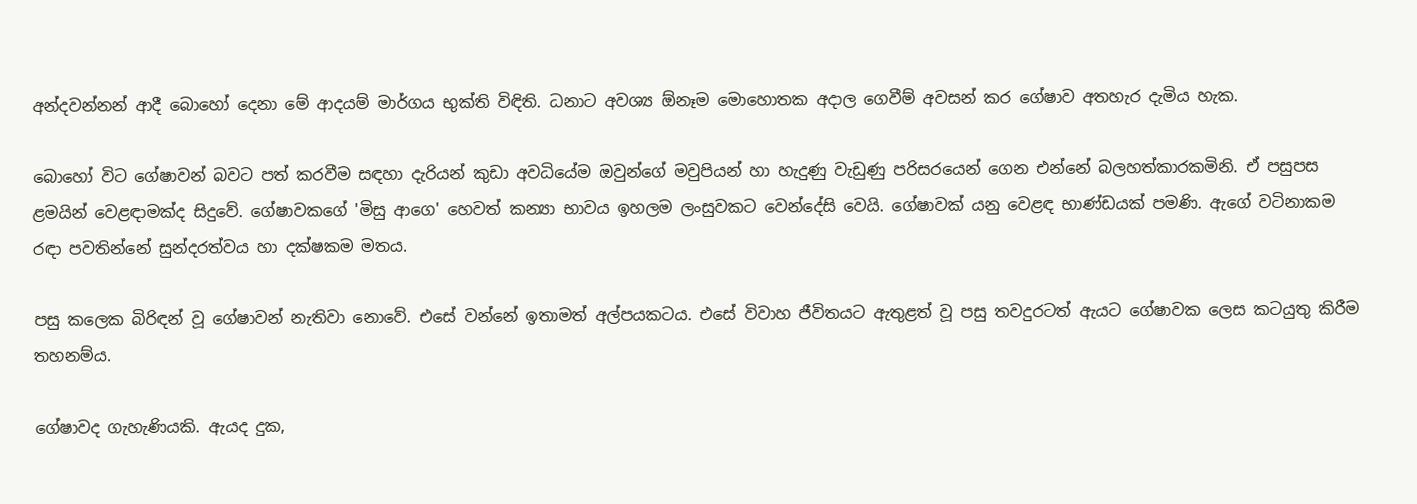අන්දවන්නන් ආදී බොහෝ දෙනා මේ ආදයම් මාර්ගය භුක්ති විඳිති. ධනාට අවශ්‍ය ඕනෑම මොහොතක අදාල ගෙවීම් අවසන් කර ගේෂාව අතහැර දැමිය හැක.

බොහෝ විට ගේෂාවන් බවට පත් කරවීම සඳහා දැරියන් කුඩා අවධියේම ඔවුන්ගේ මවුපියන් හා හැදුණු වැඩුණු පරිසරයෙන් ගෙන එන්නේ බලහත්කාරකමිනි. ඒ පසුපස ළමයින් වෙළඳාමක්ද සිදුවේ. ගේෂාවකගේ 'මිසු ආගෙ' හෙවත් කන්‍යා භාවය ඉහලම ලංසුවකට වෙන්දේසි වෙයි. ගේෂාවක් යනු වෙළඳ භාණ්ඩයක් පමණි. ඇගේ වටිනාකම රඳා පවතින්නේ සුන්දරත්වය හා දක්ෂකම මතය.

පසු කලෙක බිරිඳන් වූ ගේෂාවන් නැතිවා නොවේ. එසේ වන්නේ ඉතාමත් අල්පයකටය. එසේ විවාහ ජීවිතයට ඇතුළත් වූ පසු තවදුරටත් ඇයට ගේෂාවක ලෙස කටයුතු කිරීම තහනම්ය.

ගේෂාවද ගැහැණියකි. ඇයද දුක,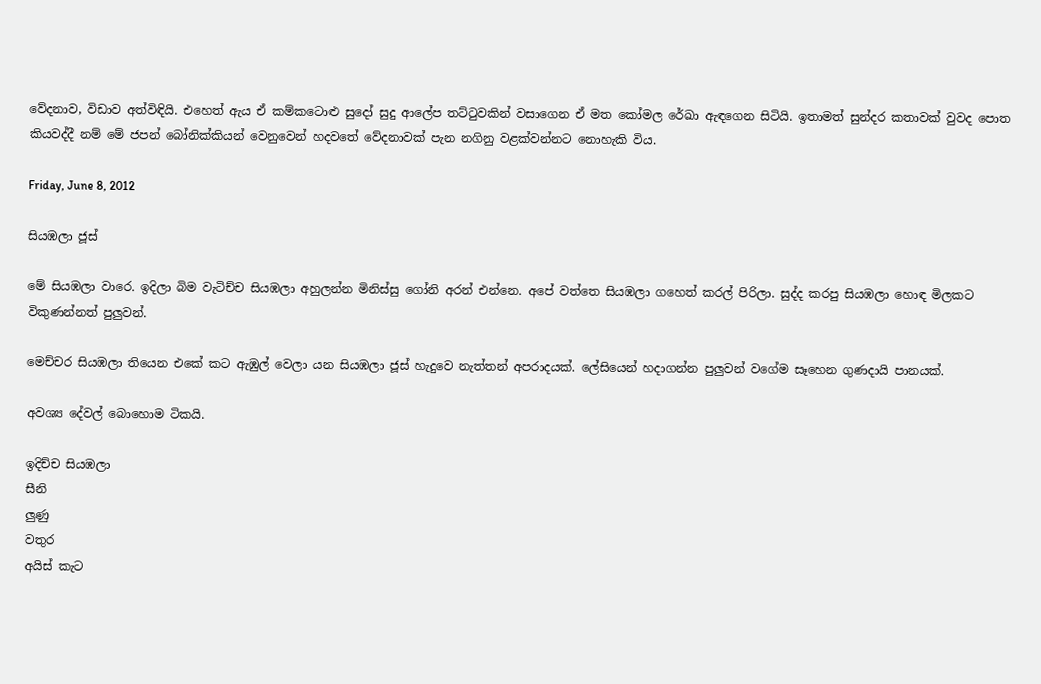වේදනාව, විඩාව අත්විඳියි. එහෙත් ඇය ඒ කම්කටොළු සුදෝ සුදු ආලේප තට්ටුවකින් වසාගෙන ඒ මත කෝමල රේඛා ඇඳගෙන සිටියි. ඉතාමත් සුන්දර කතාවක් වුවද පොත කියවද්දී නම් මේ ජපන් බෝනික්කියන් වෙනුවෙන් හදවතේ වේදනාවක් පැන නගිනු වළක්වන්නට නොහැකි විය.

Friday, June 8, 2012

සියඹලා ජූස්

මේ සියඹලා වාරෙ. ඉදිලා බිම වැටිච්ච සියඹලා අහුලන්න මිනිස්සු ගෝනි අරන් එන්නෙ. අපේ වත්තෙ සියඹලා ගහෙත් කරල් පිරිලා. සුද්ද කරපු සියඹලා හොඳ මිලකට විකුණන්නත් පුලුවන්.

මෙච්චර සියඹලා තියෙන එකේ කට ඇඹුල් වෙලා යන සියඹලා ජූස් හැදුවෙ නැත්තන් අපරාදයක්. ලේසියෙන් හදාගන්න පුලුවන් වගේම සෑහෙන ගුණදායි පානයක්.

අවශ්‍ය දේවල් බොහොම ටිකයි.

ඉදිච්ච සියඹලා
සීනි
ලුණු
වතුර
අයිස් කැට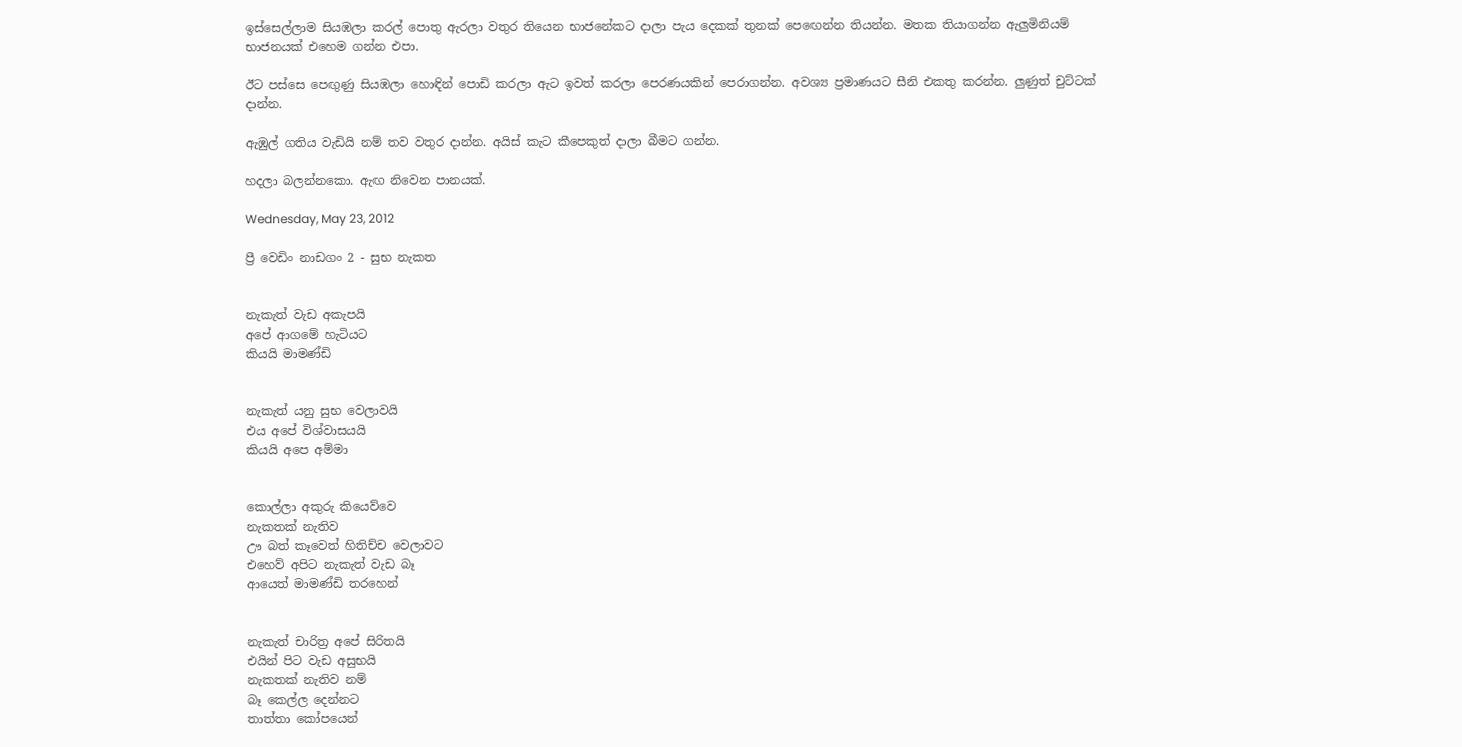ඉස්සෙල්ලාම සියඹලා කරල් පොතු ඇරලා වතුර තියෙන භාජනේකට දාලා පැය දෙකක් තුනක් පෙඟෙන්න තියන්න. මතක තියාගන්න ඇලුමිනියම් භාජනයක් එහෙම ගන්න එපා.

ඊට පස්සෙ පෙඟුණු සියඹලා හොඳින් පොඩි කරලා ඇට ඉවත් කරලා පෙරණයකින් පෙරාගන්න. අවශ්‍ය ප්‍රමාණයට සීනි එකතු කරන්න. ලුණුත් චුට්ටක් දාන්න.

ඇඹුල් ගතිය වැඩියි නම් තව වතුර දාන්න. අයිස් කැට කීපෙකුත් දාලා බීමට ගන්න.

හදලා බලන්නකො. ඇඟ නිවෙන පානයක්.

Wednesday, May 23, 2012

ප්‍රී වෙඩිං නාඩගං 2 - සුභ නැකත


නැකැත් වැඩ අකැපයි
අපේ ආගමේ හැටියට
කියයි මාමණ්ඩි


නැකැත් යනු සුභ වෙලාවයි
එය අපේ විශ්වාසයයි
කියයි අපෙ අම්මා


කොල්ලා අකුරු කියෙව්වෙ
නැකතක් නැතිව
ඌ බත් කෑවෙත් හිතිච්ච වෙලාවට
එහෙව් අපිට නැකැත් වැඩ බෑ
ආයෙත් මාමණ්ඩි තරහෙන්


නැකැත් චාරිත්‍ර අපේ සිරිතයි
එයින් පිට වැඩ අසුභයි
නැකතක් නැතිව නම්
බෑ කෙල්ල දෙන්නට
තාත්තා කෝපයෙන්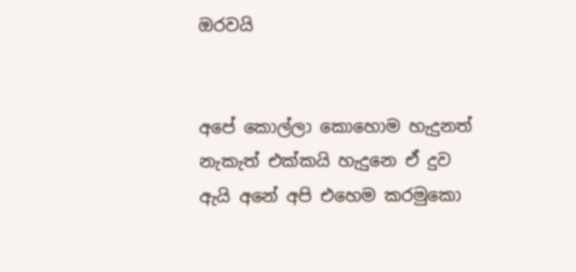ඔරවයි


අපේ කොල්ලා කොහොම හැදුනත්
නැකැත් එක්කයි හැදුනෙ ඒ දුව
ඇයි අනේ අපි එහෙම කරමුකො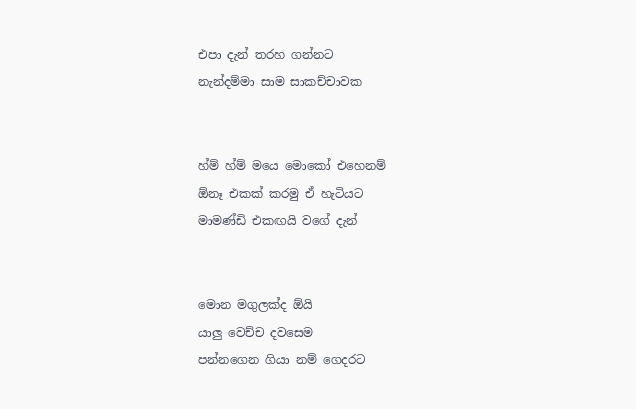එපා දැන් තරහ ගන්නට
නැන්දම්මා සාම සාකච්චාවක


හ්ම් හ්ම් මයෙ මොකෝ එහෙනම්
ඕනෑ එකක් කරමු ඒ හැටියට
මාමණ්ඩි එකඟයි වගේ දැන්


මොන මගුලක්ද ඕයි
යාලු වෙච්ච දවසෙම
පන්නගෙන ගියා නම් ගෙදරට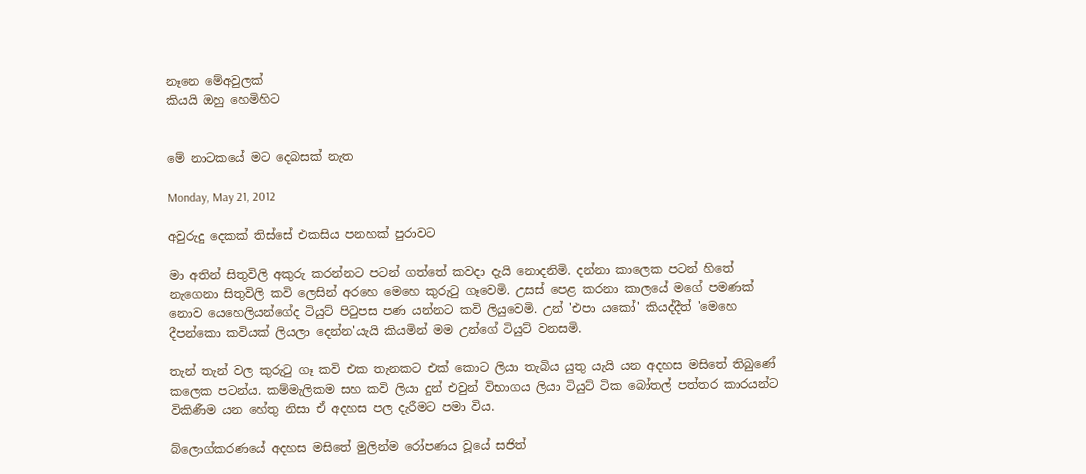නෑනෙ මේඅවුලක්
කියයි ඔහු හෙමිහිට


මේ නාටකයේ මට දෙබසක් නැත

Monday, May 21, 2012

අවුරුදු දෙකක් තිස්සේ එකසිය පනහක් පුරාවට

මා අතින් සිතුවිලි අකුරු කරන්නට පටන් ගත්තේ කවදා දැයි නොදනිමි. දන්නා කාලෙක පටන් හිතේ නැගෙනා සිතුවිලි කවි ලෙසින් අරහෙ මෙහෙ කුරුටු ගෑවෙමි. උසස් පෙළ කරනා කාලයේ මගේ පමණක් නොව යෙහෙලියන්ගේද ටියුට් පිටුපස පණ යන්නට කවි ලියුවෙමි. උන් 'එපා යකෝ' කියද්දීත් 'මෙහෙ දීපන්කො කවියක් ලියලා දෙන්න'යැයි කියමින් මම උන්ගේ ටියුට් වනසමි.

තැන් තැන් වල කුරුටු ගෑ කවි එක තැනකට එක් කොට ලියා තැබිය යුතු යැයි යන අදහස මසිතේ තිබුණේ කලෙක පටන්ය. කම්මැලිකම සහ කවි ලියා දුන් එවුන් විභාගය ලියා ටියුට් ටික බෝතල් පත්තර කාරයන්ට විකිණීම යන හේතු නිසා ඒ අදහස පල දැරීමට පමා විය.

බ්ලොග්කරණයේ අදහස මසිතේ මුලින්ම රෝපණය වූයේ සජිත්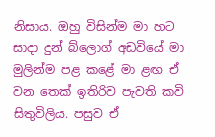නිසාය. ඔහු විසින්ම මා හට සාදා දුන් බ්ලොග් අඩවියේ මා මුලින්ම පළ කළේ මා ළඟ ඒ වන තෙක් ඉතිරිව පැවති කවි සිතුවිලිය. පසුව ඒ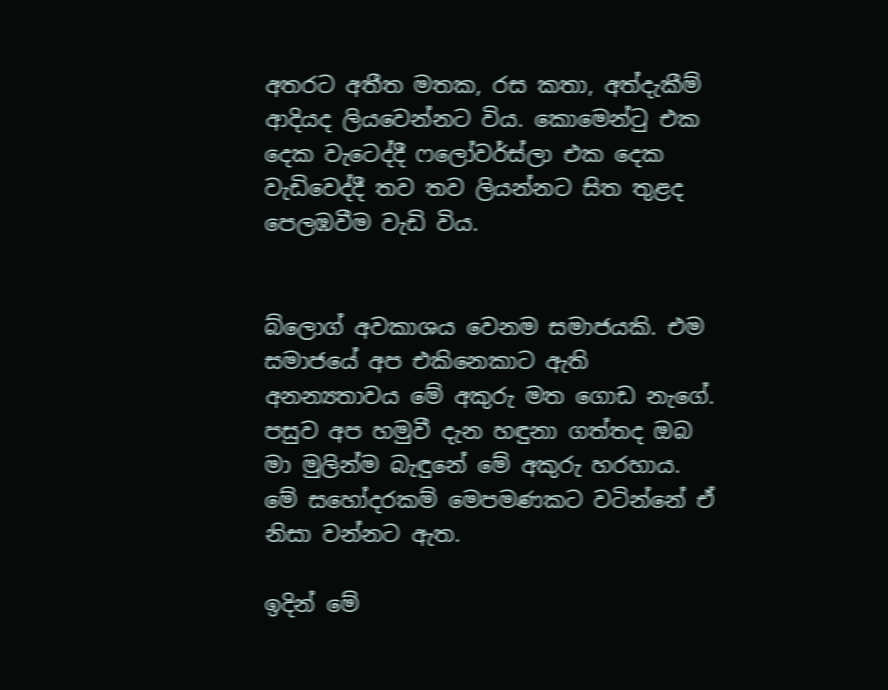අතරට අතීත මතක, රස කතා, අත්දැකීම් ආදියද ලියවෙන්නට විය. කොමෙන්ටු එක දෙක වැටෙද්දී ෆලෝවර්ස්ලා එක දෙක වැඩිවෙද්දී තව තව ලියන්නට සිත තුළද පෙලඹවීම වැඩි විය.


බ්ලොග් අවකාශය වෙනම සමාජයකි. එම සමාජයේ අප එකිනෙකාට ඇති අනන්‍යතාවය මේ අකුරු මත ගොඩ නැගේ. පසුව අප හමුවී දැන හඳුනා ගත්තද ඔබ මා මුලින්ම බැඳුනේ මේ අකුරු හරහාය. මේ සහෝදරකම් මෙපමණකට වටින්නේ ඒ නිසා වන්නට ඇත.

ඉදින් මේ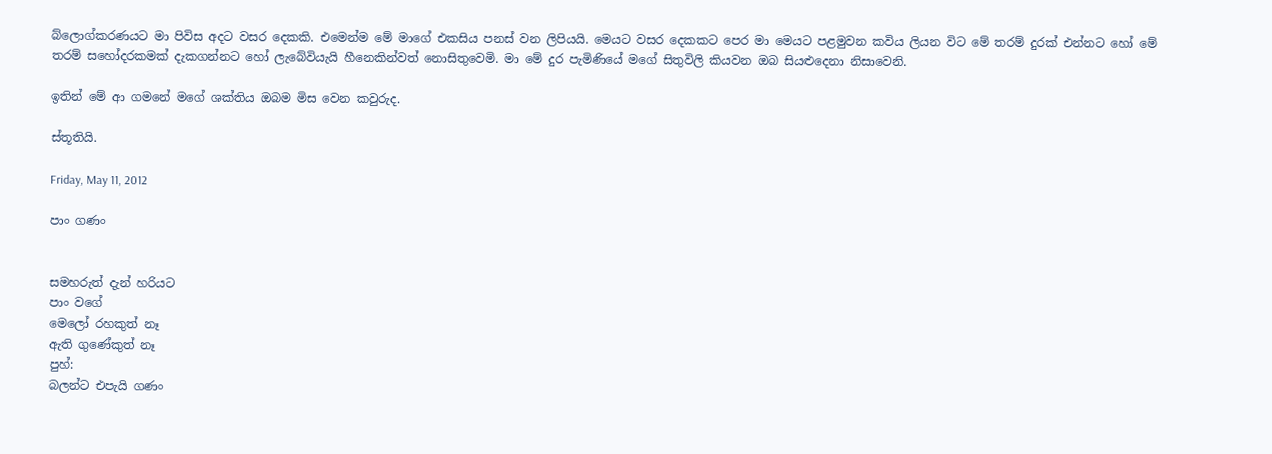බ්ලොග්කරණයට මා පිවිස අදට වසර දෙකකි. එමෙන්ම මේ මාගේ එකසිය පනස් වන ලිපියයි. මෙයට වසර දෙකකට පෙර මා මෙයට පළමුවන කවිය ලියන විට මේ තරම් දුරක් එන්නට හෝ මේ තරම් සහෝදරකමක් දැකගන්නට හෝ ලැබේවියැයි හීනෙකින්වත් නොසිතුවෙමි. මා මේ දුර පැමිණියේ මගේ සිතුවිලි කියවන ඔබ සියළුදෙනා නිසාවෙනි.

ඉතින් මේ ආ ගමනේ මගේ ශක්තිය ඔබම මිස වෙන කවුරුද.

ස්තූතියි.

Friday, May 11, 2012

පාං ගණං


සමහරුත් දැන් හරියට
පාං වගේ
මෙලෝ රහකුත් නෑ
ඇති ගුණේකුත් නෑ
පුහ්:
බලන්ට එපැයි ගණං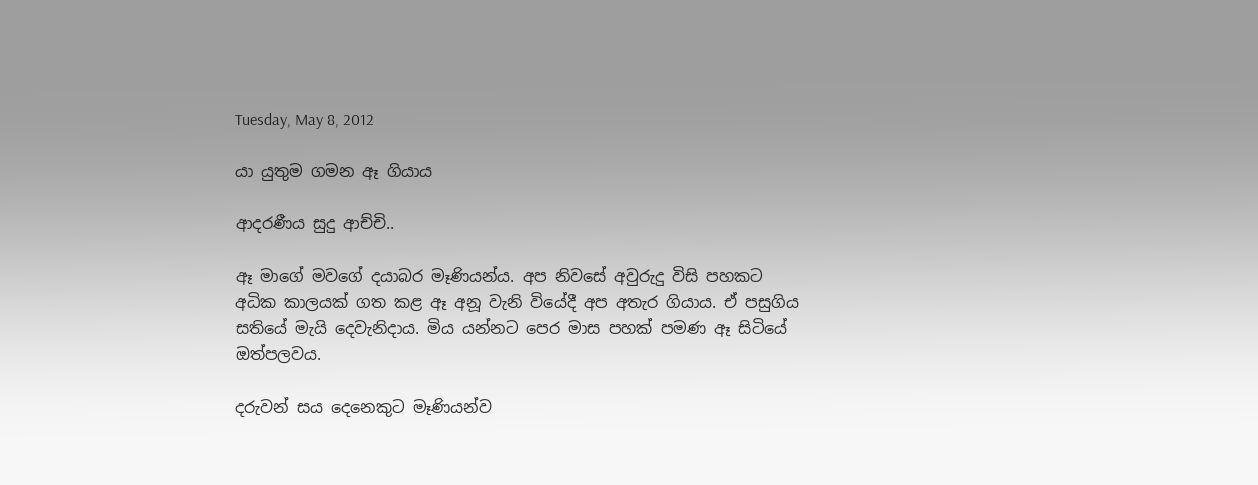Tuesday, May 8, 2012

යා යුතුම ගමන ඈ ගියාය

ආදරණීය සුදු ආච්චි..

ඈ මාගේ මවගේ දයාබර මෑණියන්ය. අප නිවසේ අවුරුදු විසි පහකට අධික කාලයක් ගත කළ ඈ අනූ වැනි වියේදී අප අතැර ගියාය. ඒ පසුගිය සතියේ මැයි දෙවැනිදාය. මිය යන්නට පෙර මාස පහක් පමණ ඈ සිටියේ ඔත්පලවය.

දරුවන් සය දෙනෙකුට මෑණියන්ව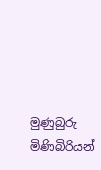මුණුබුරු මිණිබිරියන්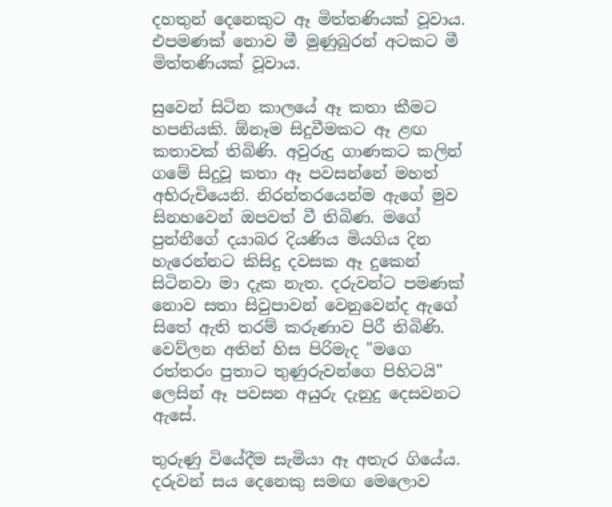දහතුන් දෙනෙකුට ඈ මිත්තණියක් වූවාය. එපමණක් නොව මී මුණුබුරන් අටකට මී මිත්තණියක් වූවාය.

සුවෙන් සිටින කාලයේ ඈ කතා කීමට හපනියකි. ඕනෑම සිදුවීමකට ඈ ළඟ කතාවක් තිබිණි. අවුරුදු ගාණකට කලින් ගමේ සිදුවූ කතා ඈ පවසන්නේ මහත් අභිරුචියෙනි. නිරන්තරයෙන්ම ඇගේ මුව සිනහවෙන් ඔපවත් වී තිබිණ. මගේ පුන්නීගේ දයාබර දියණිය මියගිය දින හැරෙන්නට කිසිදු දවසක ඈ දුකෙන් සිටිනවා මා දැක නැත. දරුවන්ට පමණක් නොව සතා සිවුපාවන් වෙනුවෙන්ද ඇගේ සිතේ ඇති තරම් කරුණාව පිරී තිබිණි. වෙව්ලන අතින් හිස පිරිමැද "මගෙ රත්තරං පුතාට තුණුරුවන්ගෙ පිහිටයි" ලෙසින් ඈ පවසන අයුරු දැනුදු දෙසවනට ඇසේ.

තුරුණු වියේදීම සැමියා ඈ අතැර ගියේය. දරුවන් සය දෙනෙකු සමඟ මෙලොව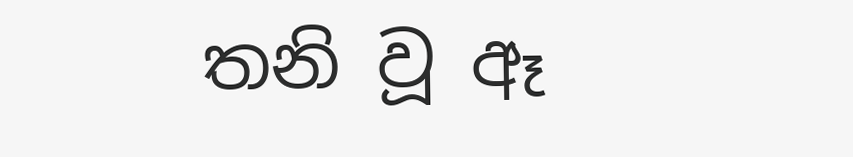තනි වූ ඈ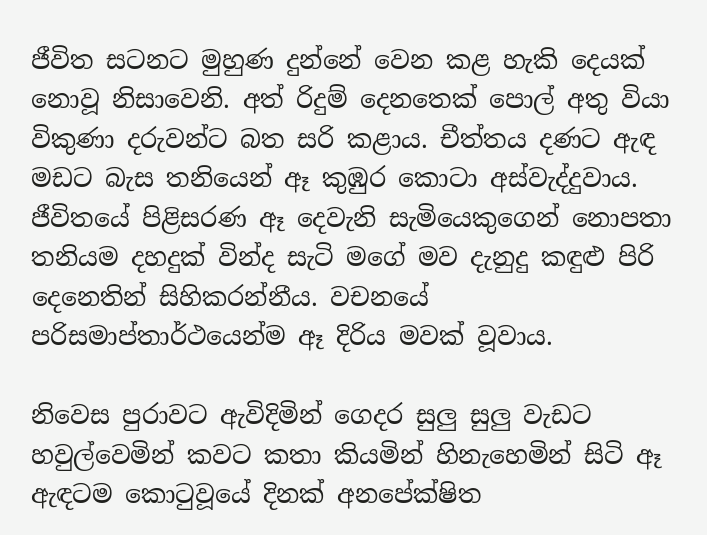ජීවිත සටනට මුහුණ දුන්නේ වෙන කළ හැකි දෙයක් නොවූ නිසාවෙනි. අත් රිදුම් දෙනතෙක් පොල් අතු වියා විකුණා දරුවන්ට බත සරි කළාය. චීත්තය දණට ඇඳ මඩට බැස තනියෙන් ඈ කුඹුර කොටා අස්වැද්දුවාය. ජීවිතයේ පිළිසරණ ඈ දෙවැනි සැමියෙකුගෙන් නොපතා තනියම දහදුක් වින්ද සැටි මගේ මව දැනුදු කඳුළු පිරි දෙනෙතින් සිහිකරන්නීය. වචනයේ පරිසමාප්තාර්ථයෙන්ම ඈ දිරිය මවක් වූවාය.

නිවෙස පුරාවට ඇවිදිමින් ගෙදර සුලු සුලු වැඩට හවුල්වෙමින් කවට කතා කියමින් හිනැහෙමින් සිටි ඈ ඇඳටම කොටුවූයේ දිනක් අනපේක්ෂිත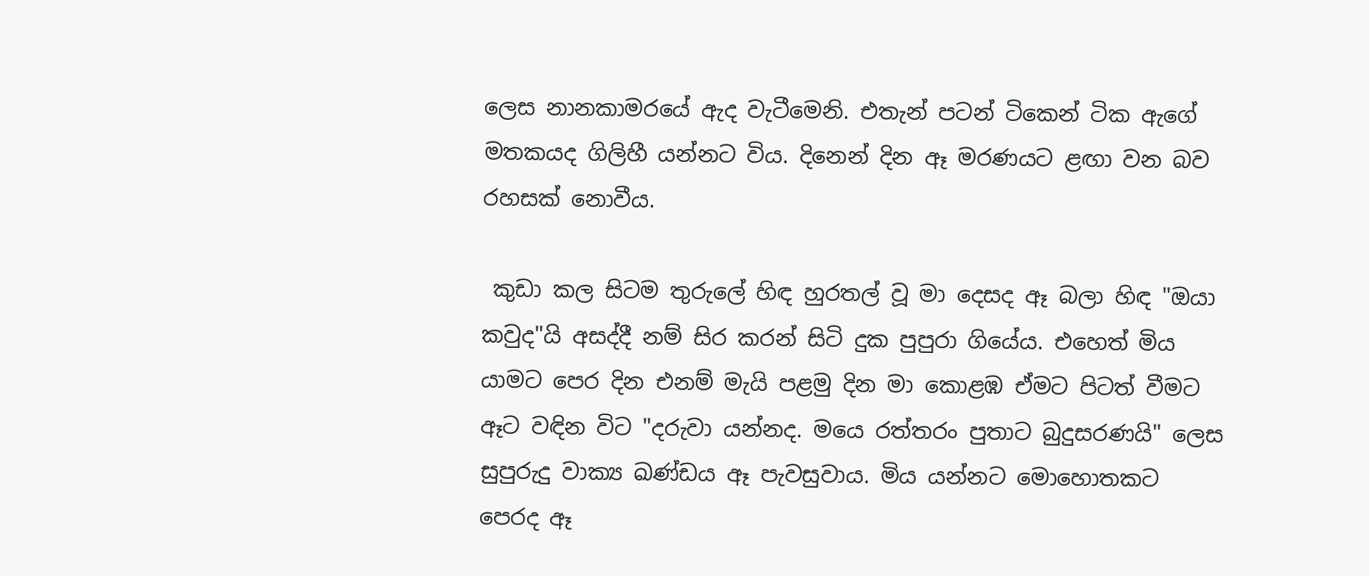ලෙස නානකාමරයේ ඇද වැටීමෙනි. එතැන් පටන් ටිකෙන් ටික ඇගේ මතකයද ගිලිහී යන්නට විය. දිනෙන් දින ඈ මරණයට ළඟා වන බව රහසක් නොවීය.

 කුඩා කල සිටම තුරුලේ හිඳ හුරතල් වූ මා දෙසද ඈ බලා හිඳ "ඔයා කවුද"යි අසද්දී නම් සිර කරන් සිටි දුක පුපුරා ගියේය. එහෙත් මිය යාමට පෙර දින එනම් මැයි පළමු දින මා කොළඹ ඒමට පිටත් වීමට ඈට වඳින විට "දරුවා යන්නද. මයෙ රත්තරං පුතාට බුදුසරණයි" ලෙස සුපුරුදු වාක්‍ය ඛණ්ඩය ඈ පැවසුවාය. මිය යන්නට මොහොතකට පෙරද ඈ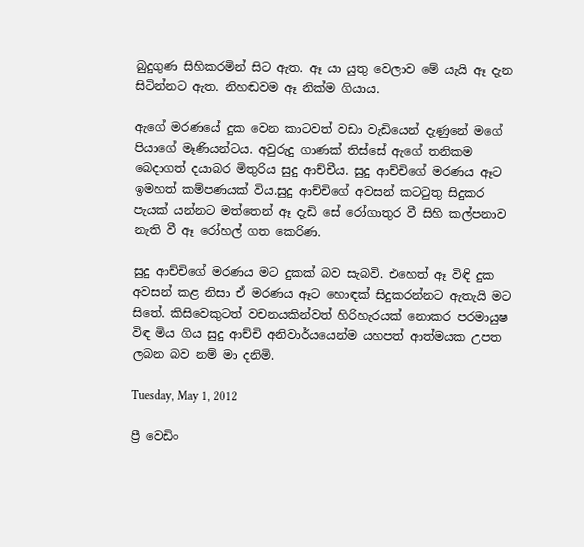බුදුගුණ සිහිකරමින් සිට ඇත. ඈ යා යුතු වෙලාව මේ යැයි ඈ දැන සිටින්නට ඇත. නිහඬවම ඈ නික්ම ගියාය.

ඇගේ මරණයේ දුක වෙන කාටවත් වඩා වැඩියෙන් දැණුනේ මගේ පියාගේ මෑණියන්ටය. අවුරුදු ගාණක් තිස්සේ ඇගේ තනිකම බෙදාගත් දයාබර මිතුරිය සුදු ආච්චීය. සුදු ආච්චිගේ මරණය ඈට ඉමහත් කම්පණයක් විය.සුදු ආච්චිගේ අවසන් කටටුතු සිදුකර පැයක් යන්නට මත්තෙන් ඈ දැඩි සේ රෝගාතුර වී සිහි කල්පනාව නැති වී ඈ රෝහල් ගත කෙරිණ.

සුදු ආච්චිගේ මරණය මට දුකක් බව සැබවි. එහෙත් ඈ විඳි දුක අවසන් කළ නිසා ඒ මරණය ඈට හොඳක් සිදුකරන්නට ඇතැයි මට සිතේ. කිසිවෙකුටත් වචනයකින්වත් හිරිහැරයක් නොකර පරමායුෂ විඳ මිය ගිය සුදු ආච්චි අනිවාර්යයෙන්ම යහපත් ආත්මයක උපත ලබන බව නම් මා දනිමි.

Tuesday, May 1, 2012

ප්‍රී වෙඩිං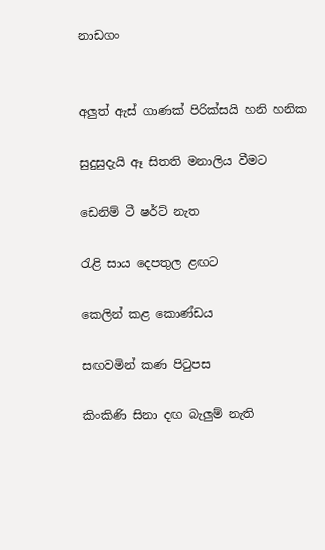නාඩගං


අලුත් ඇස් ගාණක් පිරික්සයි හනි හනික

සුදුසුදැයි ඈ සිතති මනාලිය වීමට

ඩෙනිම් ටී ෂර්ට් නැත

රැළි සාය දෙපතුල ළඟට

කෙලින් කළ කොණ්ඩය

සඟවමින් කණ පිටුපස

කිංකිණි සිනා දඟ බැලුම් නැති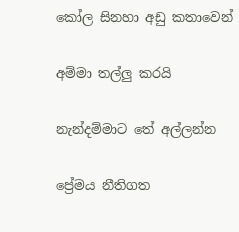කෝල සිනහා අඩු කතාවෙන්

අම්මා තල්ලු කරයි

නැන්දම්මාට තේ අල්ලන්න

ප්‍රේමය නීතිගත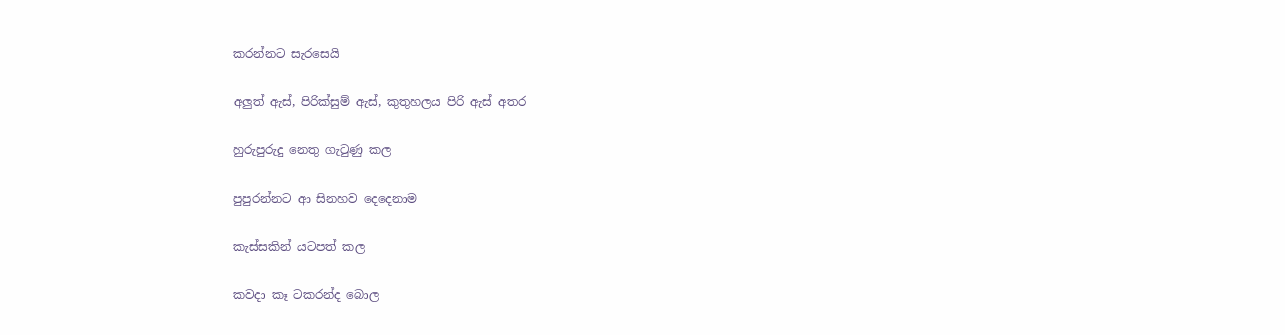කරන්නට සැරසෙයි

අලුත් ඇස්, පිරික්සුම් ඇස්, කුතුහලය පිරි ඇස් අතර

හුරුපුරුදු නෙතු ගැටුණු කල

පුපුරන්නට ආ සිනහව දෙදෙනාම

කැස්සකින් යටපත් කල

කවදා කෑ ටකරන්ද බොල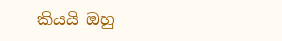කියයි ඔහු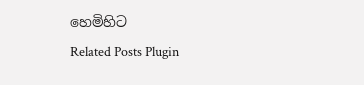හෙමිහිට
Related Posts Plugin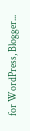for WordPress, Blogger...